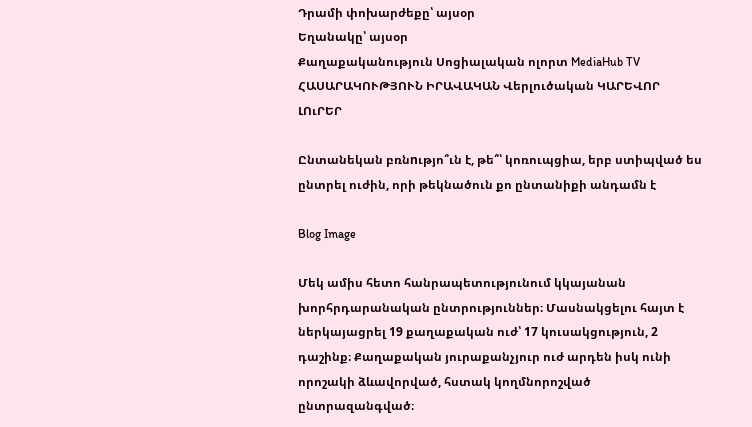Դրամի փոխարժեքը՝ այսօր
Եղանակը՝ այսօր
Քաղաքականություն Սոցիալական ոլորտ MediaHub TV ՀԱՍԱՐԱԿՈՒԹՅՈՒՆ ԻՐԱՎԱԿԱՆ Վերլուծական ԿԱՐԵՎՈՐ ԼՈւՐԵՐ

Ընտանեկան բռնnւթյո՞ւն է, թե՞՝ կոռուպցիա, երբ ստիպված ես ընտրել ուժին, որի թեկնածուն քո ընտանիքի անդամն է

Blog Image

Մեկ ամիս հետո հանրապետությունում կկայանան խորհրդարանական ընտրություններ։ Մասնակցելու հայտ է ներկայացրել 19 քաղաքական ուժ՝ 17 կուսակցություն, 2 դաշինք։ Քաղաքական յուրաքանչյուր ուժ արդեն իսկ ունի որոշակի ձևավորված, հստակ կողմնորոշված ընտրազանգված։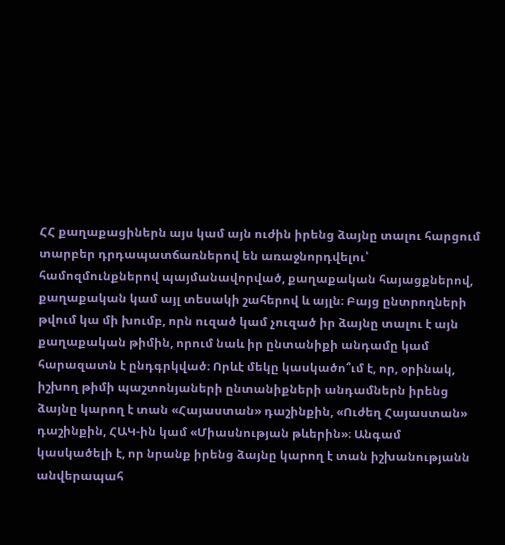ՀՀ քաղաքացիներն այս կամ այն ուժին իրենց ձայնը տալու հարցում տարբեր դրդապատճառներով են առաջնորդվելու՝ համոզմունքներով պայմանավորված, քաղաքական հայացքներով, քաղաքական կամ այլ տեսակի շահերով և այլն։ Բայց ընտրողների թվում կա մի խումբ, որն ուզած կամ չուզած իր ձայնը տալու է այն քաղաքական թիմին, որում նաև իր ընտանիքի անդամը կամ հարազատն է ընդգրկված։ Որևէ մեկը կասկածո՞ւմ է, որ, օրինակ, իշխող թիմի պաշտոնյաների ընտանիքների անդամներն իրենց ձայնը կարող է տան «Հայաստան» դաշինքին, «Ուժեղ Հայաստան» դաշինքին, ՀԱԿ-ին կամ «Միասնության թևերին»։ Անգամ կասկածելի է, որ նրանք իրենց ձայնը կարող է տան իշխանությանն անվերապահ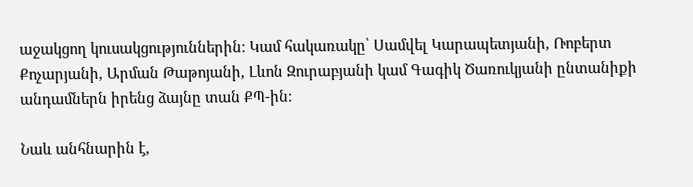աջակցող կուսակցություններին։ Կամ հակառակը՝ Սամվել Կարապետյանի, Ռոբերտ Քոչարյանի, Արման Թաթոյանի, Լևոն Զուրաբյանի կամ Գագիկ Ծառուկյանի ընտանիքի անդամներն իրենց ձայնը տան ՔՊ-ին։

Նաև անհնարին է,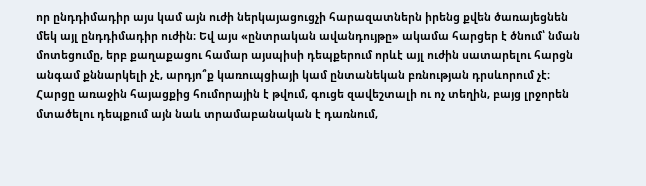որ ընդդիմադիր այս կամ այն ուժի ներկայացուցչի հարազատներն իրենց քվեն ծառայեցնեն մեկ այլ ընդդիմադիր ուժին։ Եվ այս «ընտրական ավանդույթը» ակամա հարցեր է ծնում՝ նման մոտեցումը, երբ քաղաքացու համար այսպիսի դեպքերում որևէ այլ ուժին սատարելու հարցն անգամ քննարկելի չէ, արդյո՞ք կառուպցիայի կամ ընտանեկան բռնության դրսևորում չէ։ Հարցը առաջին հայացքից հումորային է թվում, գուցե զավեշտալի ու ոչ տեղին, բայց լրջորեն մտածելու դեպքում այն նաև տրամաբանական է դառնում,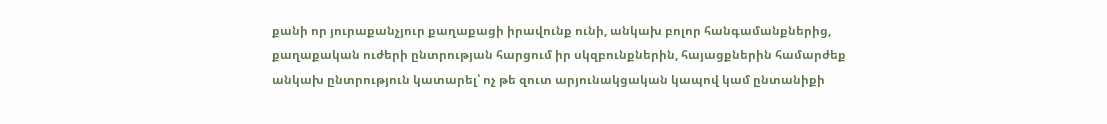քանի որ յուրաքանչյուր քաղաքացի իրավունք ունի, անկախ բոլոր հանգամանքներից, քաղաքական ուժերի ընտրության հարցում իր սկզբունքներին, հայացքներին համարժեք անկախ ընտրություն կատարել՝ ոչ թե զուտ արյունակցական կապով կամ ընտանիքի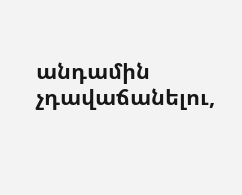անդամին չդավաճանելու,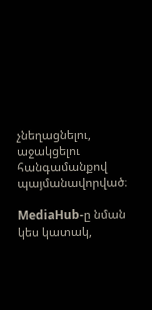չնեղացնելու, աջակցելու հանգամանքով պայմանավորված։

MediaHub-ը նման կես կատակ,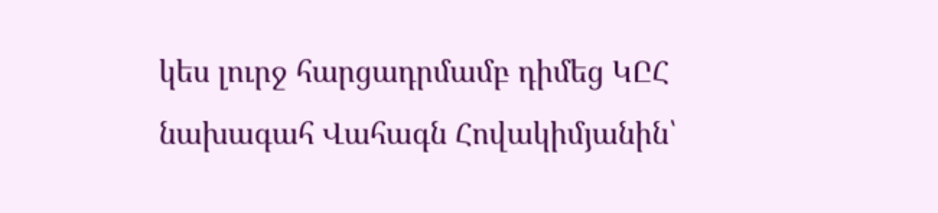կես լուրջ հարցադրմամբ դիմեց ԿԸՀ նախագահ Վահագն Հովակիմյանին՝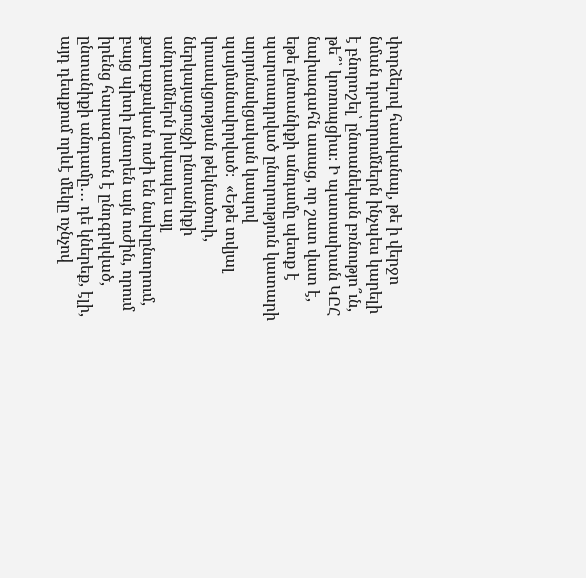փորձելով հասկանալ, թե ի վերջո նման դրսևորումներն ինչպես կարելի է բնորոշել՝ ընտանեկան բռնությո՞ւն, թե՞՝ կոռուպցիա։ Ի պատասխան ԿԸՀ նախագահն ասաց, որ շատ վատ է, եթե ընտանիքի անդամը պետք է պարտադրված ընտրություն կատարի արյունակցական կապով պայմանավորված։  «Եթե տվյալ կուսակցության թեկնածուի, ներկայացուցչի ընտանիքի անդամներն իսկապես այլ քաղաքական ուժի են նախընտրում, բայց պիտի ընտրեն այն ուժին, որում իրենց հարազատն է ընդգրկված, ընտանիքի անդամը․․․ դե կներեք, էլի, այդ դեպքում որևէ մեկը ոչնչով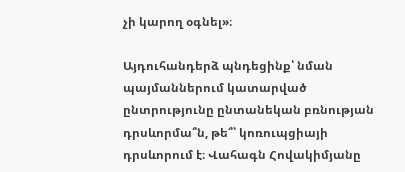չի կարող օգնել»։

Այդուհանդերձ պնդեցինք՝ նման պայմաններում կատարված ընտրությունը ընտանեկան բռնության դրսևորմա՞ն, թե՞՝ կոռուպցիայի դրսևորում է։ Վահագն Հովակիմյանը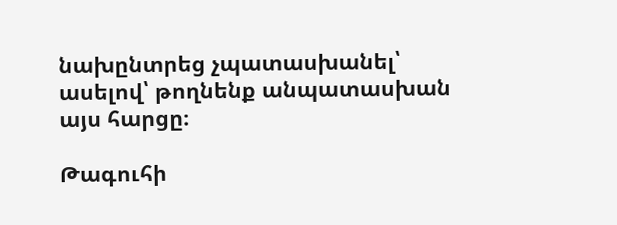նախընտրեց չպատասխանել՝ ասելով՝ թողնենք անպատասխան այս հարցը։

Թագուհի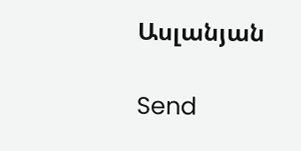Ասլանյան

Send